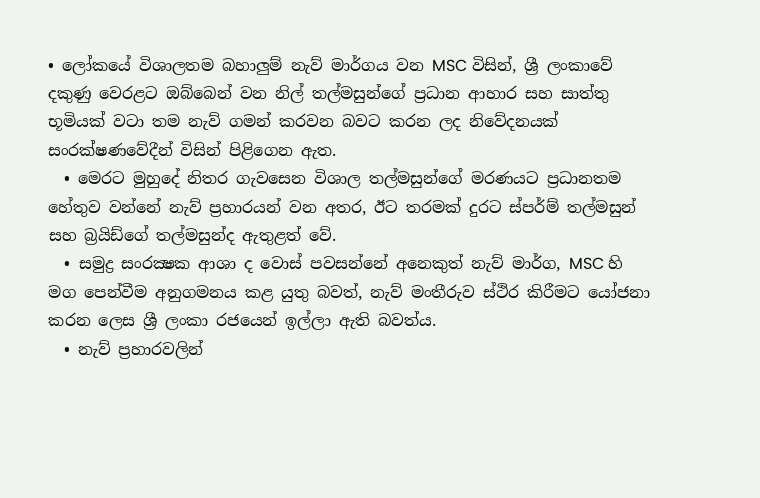• ලෝකයේ විශාලතම බහාලුම් නැව් මාර්ගය වන MSC විසින්, ශ්‍රී ලංකාවේ දකුණු වෙරළට ඔබ්බෙන් වන නිල් තල්මසුන්ගේ ප්‍රධාන ආහාර සහ සාත්තු භූමියක් වටා තම නැව් ගමන් කරවන බවට කරන ලද නිවේදනයක් සංරක්ෂණවේදීන් විසින් පිළිගෙන ඇත.
  • මෙරට මුහුදේ නිතර ගැවසෙන විශාල තල්මසුන්ගේ මරණයට ප්‍රධානතම හේතුව වන්නේ නැව් ප්‍රහාරයන් වන අතර, ඊට තරමක් දුරට ස්පර්ම් තල්මසුන් සහ බ්‍රයිඩ්ගේ තල්මසුන්ද ඇතුළත් වේ.
  • සමුද්‍ර සංරක්‍ෂක ආශා ද වොස් පවසන්නේ අනෙකුත් නැව් මාර්ග, MSC හි මග පෙන්වීම අනුගමනය කළ යුතු බවත්, නැව් මංතීරුව ස්ථිර කිරීමට යෝජනා කරන ලෙස ශ්‍රී ලංකා රජයෙන් ඉල්ලා ඇති බවත්ය.
  • නැව් ප්‍රහාරවලින්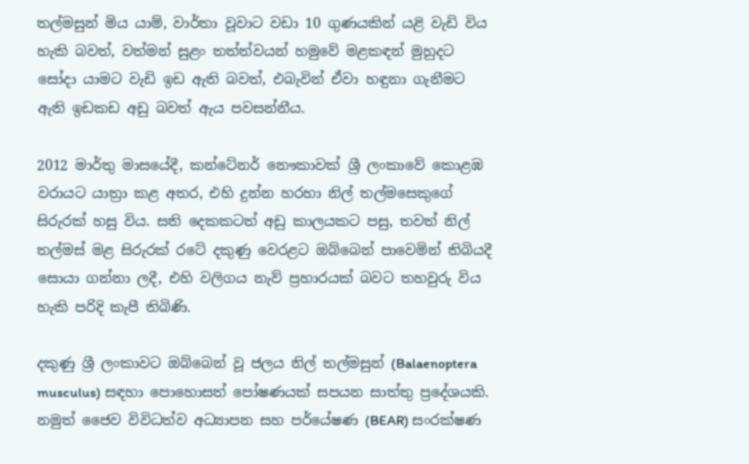තල්මසුන් මිය යාම්, වාර්තා වූවාට වඩා 10 ගුණයකින් යළි වැඩි විය හැකි බවත්, වත්මන් සුළං තත්ත්වයන් හමුවේ මළකඳන් මුහුදට සෝදා යාමට වැඩි ඉඩ ඇති බවත්, එබැවින් ඒවා හඳුනා ගැනීමට ඇති ඉඩකඩ අඩු බවත් ඇය පවසන්නීය.

2012 මාර්තු මාසයේදී, කන්ටේනර් නෞකාවක් ශ්‍රී ලංකාවේ කොළඹ වරායට යාත්‍රා කළ අතර, එහි දුන්න හරහා නිල් තල්මසෙකුගේ සිරුරක් හසු විය. සති දෙකකටත් අඩු කාලයකට පසු, තවත් නිල් තල්මස් මළ සිරුරක් රටේ දකුණු වෙරළට ඔබ්බෙන් පාවෙමින් තිබියදී සොයා ගන්නා ලදී, එහි වලිගය නැව් ප්‍රහාරයක් බවට තහවුරු විය හැකි පරිදි කැපී තිබිණි.

දකුණු ශ්‍රී ලංකාවට ඔබ්බෙන් වූ ජලය නිල් තල්මසුන් (Balaenoptera musculus) සඳහා පොහොසත් පෝෂණයක් සපයන සාත්තු ප්‍රදේශයකි. නමුත් ජෛව විවිධත්ව අධ්‍යාපන සහ පර්යේෂණ (BEAR) සංරක්ෂණ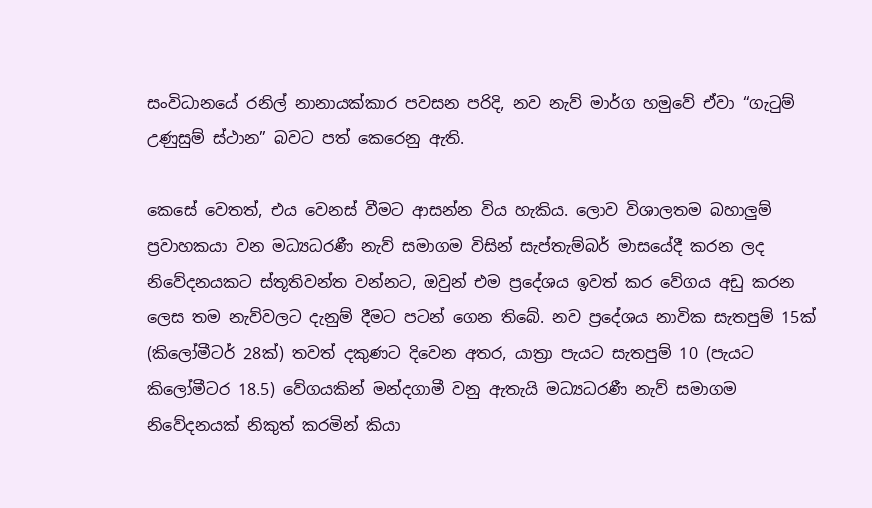සංවිධානයේ රනිල් නානායක්කාර පවසන පරිදි, නව නැව් මාර්ග හමුවේ ඒවා “ගැටුම් උණුසුම් ස්ථාන” බවට පත් කෙරෙනු ඇති.

කෙසේ වෙතත්, එය වෙනස් වීමට ආසන්න විය හැකිය. ලොව විශාලතම බහාලුම් ප්‍රවාහකයා වන මධ්‍යධරණී නැව් සමාගම විසින් සැප්තැම්බර් මාසයේදී කරන ලද නිවේදනයකට ස්තූතිවන්ත වන්නට, ඔවුන් එම ප්‍රදේශය ඉවත් කර වේගය අඩු කරන ලෙස තම නැව්වලට දැනුම් දීමට පටන් ගෙන තිබේ. නව ප්‍රදේශය නාවික සැතපුම් 15ක් (කිලෝමීටර් 28ක්) තවත් දකුණට දිවෙන අතර, යාත්‍රා පැයට සැතපුම් 10 (පැයට කිලෝමීටර 18.5) වේගයකින් මන්දගාමී වනු ඇතැයි මධ්‍යධරණී නැව් සමාගම නිවේදනයක් නිකුත් කරමින් කියා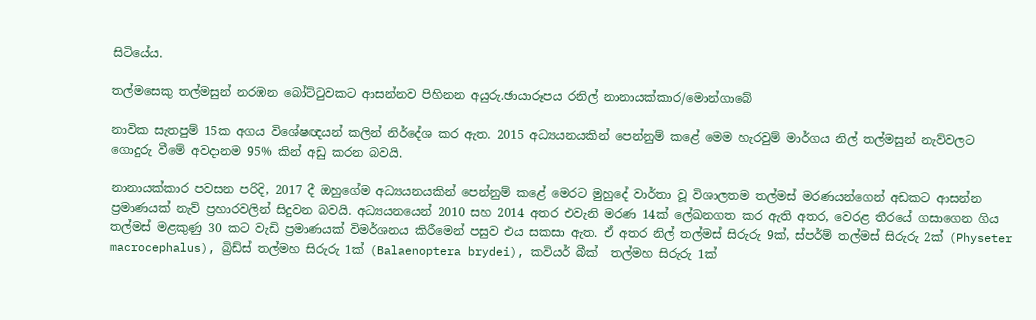සිටියේය.

තල්මසෙකු තල්මසුන් නරඹන බෝට්ටුවකට ආසන්නව පිහිනන අයුරු.ඡායාරූපය රනිල් නානායක්කාර/මොන්ගාබේ

නාවික සැතපුම් 15ක අගය විශේෂඥයන් කලින් නිර්දේශ කර ඇත. 2015 අධ්‍යයනයකින් පෙන්නුම් කළේ මෙම හැරවුම් මාර්ගය නිල් තල්මසුන් නැව්වලට ගොදුරු වීමේ අවදානම 95% කින් අඩු කරන බවයි.

නානායක්කාර පවසන පරිදි, 2017 දී ඔහුගේම අධ්‍යයනයකින් පෙන්නුම් කළේ මෙරට මුහුදේ වාර්තා වූ විශාලතම තල්මස් මරණයන්ගෙන් අඩකට ආසන්න ප්‍රමාණයක් නැව් ප්‍රහාරවලින් සිදුවන බවයි. අධ්‍යයනයෙන් 2010 සහ 2014 අතර එවැනි මරණ 14ක් ලේඛනගත කර ඇති අතර, වෙරළ තීරයේ ගසාගෙන ගිය තල්මස් මළකුණු 30 කට වැඩි ප්‍රමාණයක් විමර්ශනය කිරීමෙන් පසුව එය සකසා ඇත. ඒ අතර නිල් තල්මස් සිරුරු 9ක්, ස්පර්ම් තල්මස් සිරුරු 2ක් (Physeter macrocephalus), බ්‍රිඩ්ස් තල්මහ සිරුරු 1ක් (Balaenoptera brydei), කවියර් බීක්  තල්මහ සිරුරු 1ක්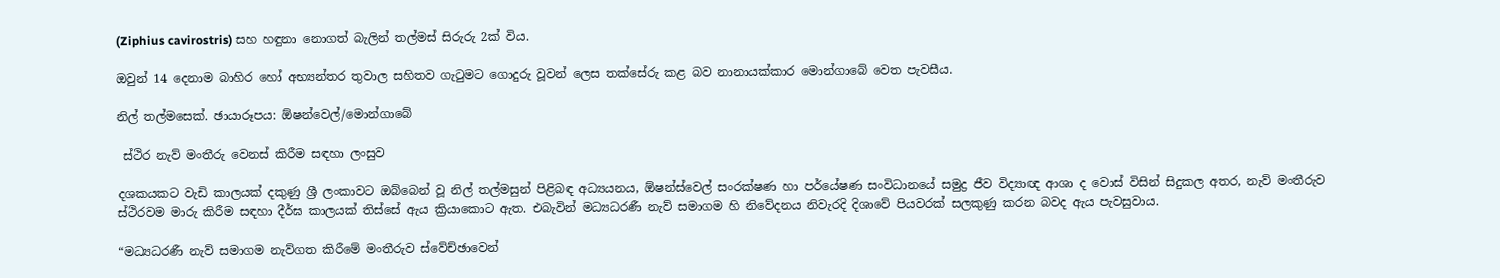(Ziphius cavirostris) සහ හඳුනා නොගත් බැලින් තල්මස් සිරුරු 2ක් විය.

ඔවුන් 14 දෙනාම බාහිර හෝ අභ්‍යන්තර තුවාල සහිතව ගැටුමට ගොදුරු වූවන් ලෙස තක්සේරු කළ බව නානායක්කාර මොන්ගාබේ වෙත පැවසීය.

නිල් තල්මසෙක්. ඡායාරූපය: ඕෂන්වෙල්/මොන්ගාබේ

 ස්ථිර නැව් මංතීරු වෙනස් කිරීම සඳහා ලංසුව

දශකයකට වැඩි කාලයක් දකුණු ශ්‍රී ලංකාවට ඔබ්බෙන් වූ නිල් තල්මසුන් පිළිබඳ අධ්‍යයනය, ඕෂන්ස්වෙල් සංරක්ෂණ හා පර්යේෂණ සංවිධානයේ සමුද්‍ර ජීව විද්‍යාඥ ආශා ද වොස් විසින් සිදුකල අතර, නැව් මංතීරුව ස්ථිරවම මාරු කිරීම සඳහා දීර්ඝ කාලයක් තිස්සේ ඇය ක්‍රියාකොට ඇත. එබැවින් මධ්‍යධරණී නැව් සමාගම හි නිවේදනය නිවැරදි දිශාවේ පියවරක් සලකුණු කරන බවද ඇය පැවසුවාය.

“මධ්‍යධරණී නැව් සමාගම නැව්ගත කිරීමේ මංතීරුව ස්වේච්ඡාවෙන්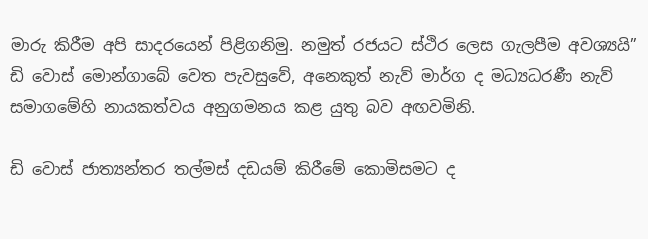මාරු කිරීම අපි සාදරයෙන් පිළිගනිමු. නමුත් රජයට ස්ථිර ලෙස ගැලපීම අවශ්‍යයි” ඩි වොස් මොන්ගාබේ වෙත පැවසුවේ, අනෙකුත් නැව් මාර්ග ද මධ්‍යධරණී නැව් සමාගමේහි නායකත්වය අනුගමනය කළ යුතු බව අඟවමිනි.

ඩි වොස් ජාත්‍යන්තර තල්මස් දඩයම් කිරීමේ කොමිසමට ද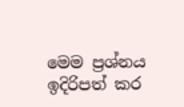මෙම ප්‍රශ්නය ඉදිරිපත් කර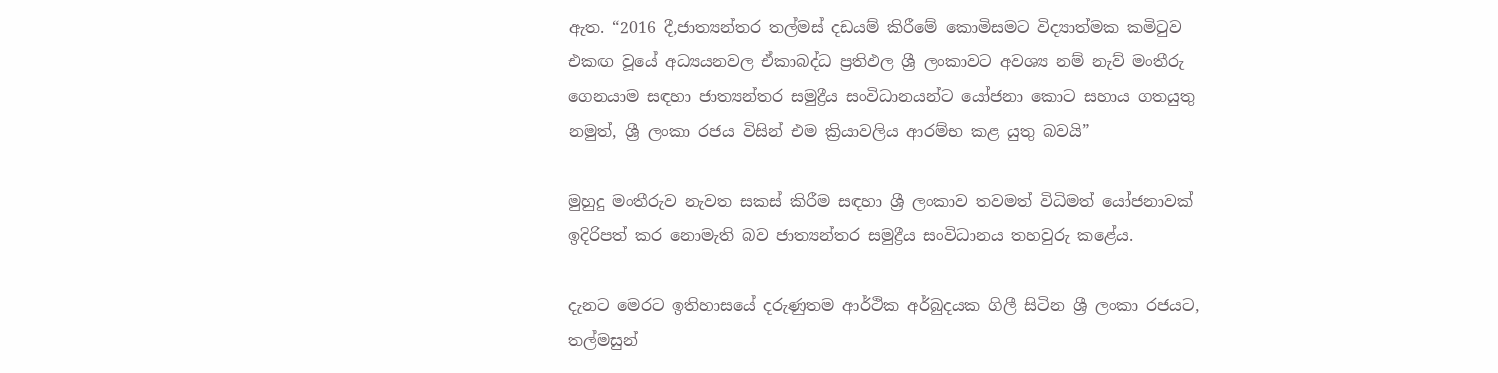ඇත. “2016 දී,ජාත්‍යන්තර තල්මස් දඩයම් කිරීමේ කොමිසමට විද්‍යාත්මක කමිටුව එකඟ වූයේ අධ්‍යයනවල ඒකාබද්ධ ප්‍රතිඵල ශ්‍රී ලංකාවට අවශ්‍ය නම් නැව් මංතීරු ගෙනයාම සඳහා ජාත්‍යන්තර සමුද්‍රීය සංවිධානයන්ට යෝජනා කොට සහාය ගතයුතු නමුත්, ශ්‍රී ලංකා රජය විසින් එම ක්‍රියාවලිය ආරම්භ කළ යුතු බවයි”

මුහුදු මංතීරුව නැවත සකස් කිරීම සඳහා ශ්‍රී ලංකාව තවමත් විධිමත් යෝජනාවක් ඉදිරිපත් කර නොමැති බව ජාත්‍යන්තර සමුද්‍රීය සංවිධානය තහවුරු කළේය.

දැනට මෙරට ඉතිහාසයේ දරුණුතම ආර්ථික අර්බුදයක ගිලී සිටින ශ්‍රී ලංකා රජයට, තල්මසුන්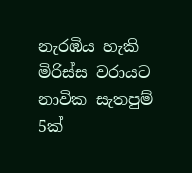නැරඹිය හැකි මිරිස්ස වරායට නාවික සැතපුම් 5ක්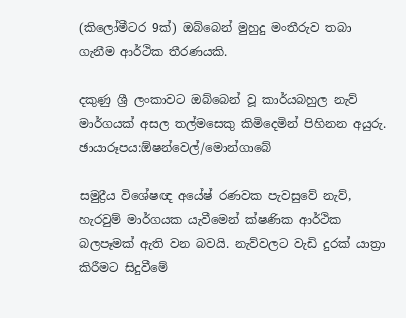(කිලෝමීටර 9ක්) ඔබ්බෙන් මුහුදු මංතීරුව තබා ගැනීම ආර්ථික තීරණයකි.

දකුණු ශ්‍රී ලංකාවට ඔබ්බෙන් වූ කාර්යබහුල නැව් මාර්ගයක් අසල තල්මසෙකු කිමිදෙමින් පිහිනන අයුරු. ඡායාරූපය:ඕෂන්වෙල්/මොන්ගාබේ

සමුද්‍රීය විශේෂඥ අයේෂ් රණවක පැවසුවේ නැව්, හැරවුම් මාර්ගයක යැවීමෙන් ක්ෂණික ආර්ථික බලපෑමක් ඇති වන බවයි. නැව්වලට වැඩි දුරක් යාත්‍රා කිරීමට සිදුවීමේ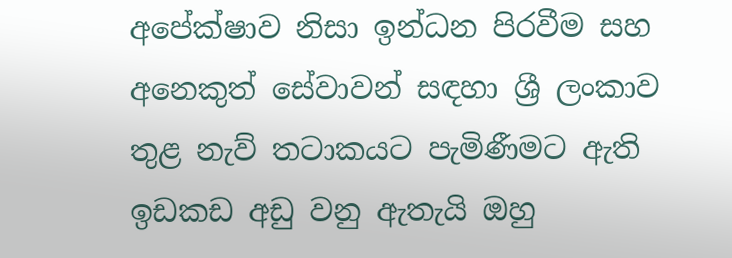අපේක්ෂාව නිසා ඉන්ධන පිරවීම සහ අනෙකුත් සේවාවන් සඳහා ශ්‍රී ලංකාව තුළ නැව් තටාකයට පැමිණීමට ඇති ඉඩකඩ අඩු වනු ඇතැයි ඔහු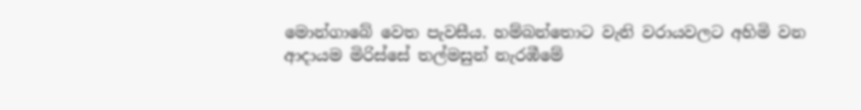මොන්ගාබේ වෙත පැවසීය. හම්බන්තොට වැනි වරායවලට අහිමි වන ආදායම මිරිස්සේ තල්මසුන් නැරඹීමේ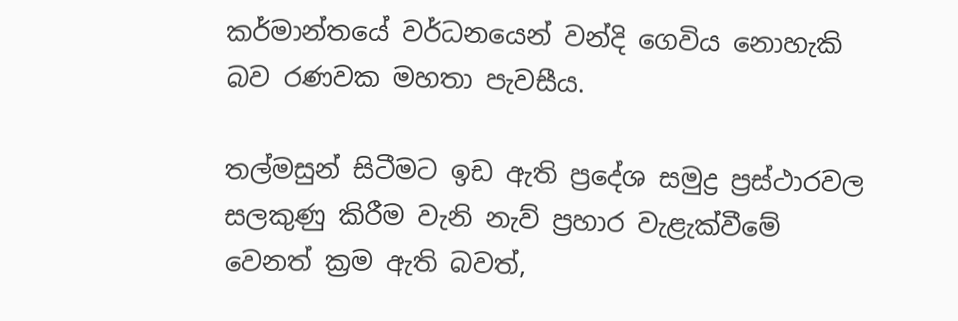කර්මාන්තයේ වර්ධනයෙන් වන්දි ගෙවිය නොහැකි බව රණවක මහතා පැවසීය.

තල්මසුන් සිටීමට ඉඩ ඇති ප්‍රදේශ සමුද්‍ර ප්‍රස්ථාරවල සලකුණු කිරීම වැනි නැව් ප්‍රහාර වැළැක්වීමේ වෙනත් ක්‍රම ඇති බවත්,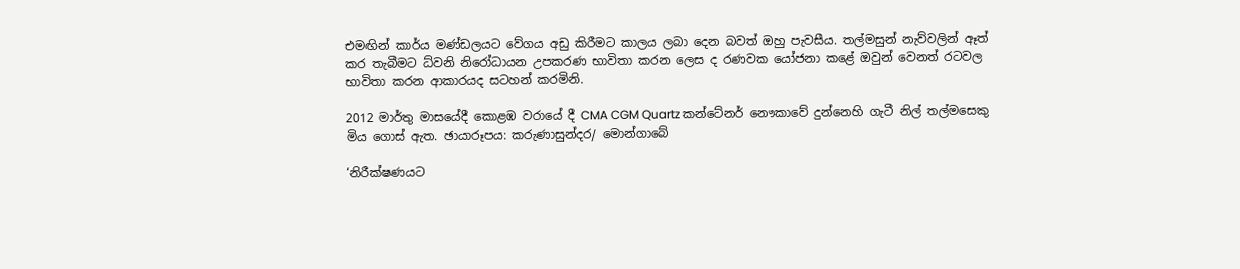එමඟින් කාර්ය මණ්ඩලයට වේගය අඩු කිරීමට කාලය ලබා දෙන බවත් ඔහු පැවසීය. තල්මසුන් නැව්වලින් ඈත් කර තැබීමට ධ්වනි නිරෝධායන උපකරණ භාවිතා කරන ලෙස ද රණවක යෝජනා කළේ ඔවුන් වෙනත් රටවල භාවිතා කරන ආකාරයද සටහන් කරමිනි.

2012 මාර්තු මාසයේදී කොළඹ වරායේ දී CMA CGM Quartz කන්ටේනර් නෞකාවේ දුන්නෙහි ගැටී නිල් තල්මසෙකු මිය ගොස් ඇත. ඡායාරූපය: කරුණාසුන්දර/ මොන්ගාබේ

‘නිරීක්ෂණයට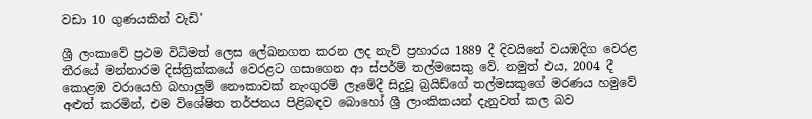වඩා 10 ගුණයකින් වැඩි’

ශ්‍රී ලංකාවේ ප්‍රථම විධිමත් ලෙස ලේඛනගත කරන ලද නැව් ප්‍රහාරය 1889 දී දිවයිනේ වයඹදිග වෙරළ තීරයේ මන්නාරම දිස්ත්‍රික්කයේ වෙරළට ගසාගෙන ආ ස්පර්ම් තල්මසෙකු වේ. නමුත් එය, 2004 දී කොළඹ වරායෙහි බහාලුම් නෞකාවක් නැංගුරම් ලෑමේදී සිදුවූ බ්‍රයිඩ්ගේ තල්මසකුගේ මරණය හමුවේ අළුත් කරමින්, එම විශේෂිත තර්ජනය පිළිබඳව බොහෝ ශ්‍රී ලාංකිකයන් දැනුවත් කල බව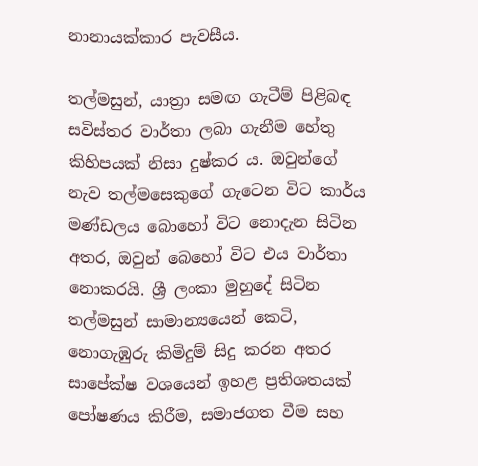නානායක්කාර පැවසීය.

තල්මසුන්, යාත්‍රා සමඟ ගැටීම් පිළිබඳ සවිස්තර වාර්තා ලබා ගැනීම හේතු කිහිපයක් නිසා දුෂ්කර ය. ඔවුන්ගේ නැව තල්මසෙකුගේ ගැටෙන විට කාර්ය මණ්ඩලය බොහෝ විට නොදැන සිටින අතර, ඔවුන් බෙහෝ විට එය වාර්තා නොකරයි. ශ්‍රී ලංකා මුහුදේ සිටින තල්මසුන් සාමාන්‍යයෙන් කෙටි, නොගැඹුරු කිමිදුම් සිදු කරන අතර සාපේක්ෂ වශයෙන් ඉහළ ප්‍රතිශතයක් පෝෂණය කිරීම, සමාජගත වීම සහ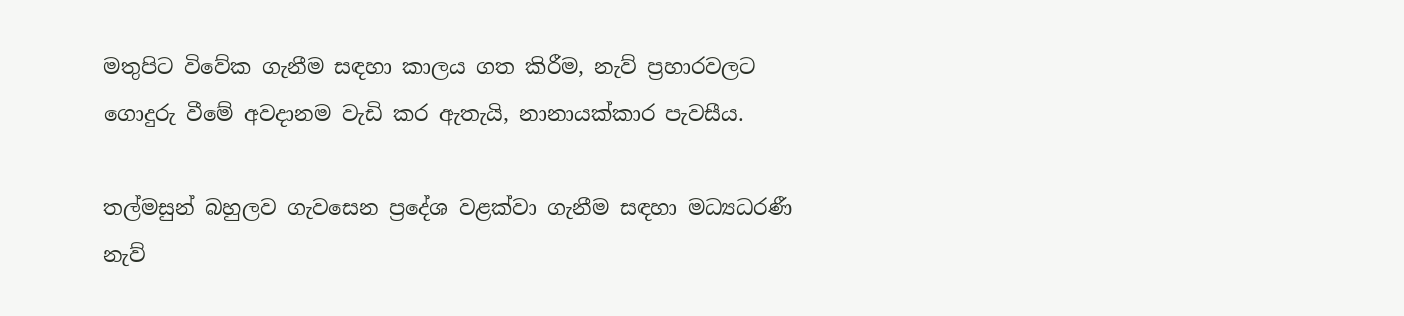මතුපිට විවේක ගැනීම සඳහා කාලය ගත කිරීම, නැව් ප්‍රහාරවලට ගොදුරු වීමේ අවදානම වැඩි කර ඇතැයි, නානායක්කාර පැවසීය.

තල්මසුන් බහුලව ගැවසෙන ප්‍රදේශ වළක්වා ගැනීම සඳහා මධ්‍යධරණී නැව්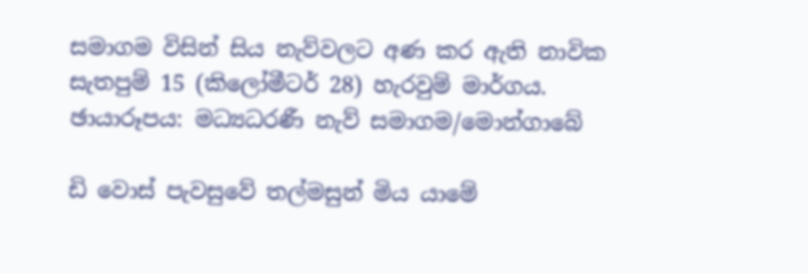සමාගම විසින් සිය නැව්වලට අණ කර ඇති නාවික සැතපුම් 15 (කිලෝමීටර් 28) හැරවුම් මාර්ගය. ඡායාරූපය: මධ්‍යධරණී නැව් සමාගම/මොන්ගාබේ

ඩි වොස් පැවසුවේ තල්මසුන් මිය යාමේ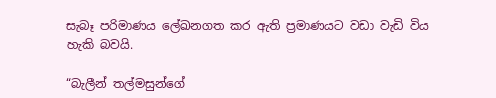සැබෑ පරිමාණය ලේඛනගත කර ඇති ප්‍රමාණයට වඩා වැඩි විය හැකි බවයි.

“බැලීන් තල්මසුන්ගේ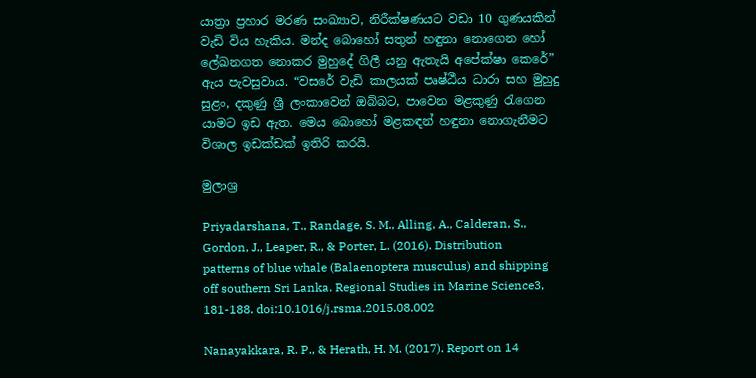යාත්‍රා ප්‍රහාර මරණ සංඛ්‍යාව, නිරීක්ෂණයට වඩා 10 ගුණයකින් වැඩි විය හැකිය. මන්ද බොහෝ සතුන් හඳුනා නොගෙන හෝ ලේඛනගත නොකර මුහුදේ ගිලී යනු ඇතැයි අපේක්ෂා කෙරේ” ඇය පැවසුවාය. “වසරේ වැඩි කාලයක් පෘෂ්ඨීය ධාරා සහ මුහුදු සුළං, දකුණු ශ්‍රී ලංකාවෙන් ඔබ්බට, පාවෙන මළකුණු රැගෙන යාමට ඉඩ ඇත. මෙය බොහෝ මළකඳන් හඳුනා නොගැනීමට විශාල ඉඩක්ඩක් ඉතිරි කරයි.

මුලාශ්‍ර

Priyadarshana, T., Randage, S. M., Alling, A., Calderan, S., Gordon, J., Leaper, R., & Porter, L. (2016). Distribution patterns of blue whale (Balaenoptera musculus) and shipping off southern Sri Lanka. Regional Studies in Marine Science3, 181-188. doi:10.1016/j.rsma.2015.08.002

Nanayakkara, R. P., & Herath, H. M. (2017). Report on 14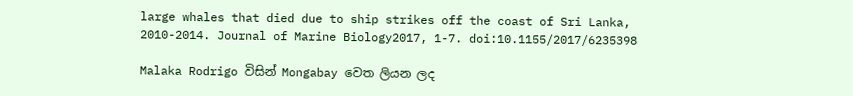large whales that died due to ship strikes off the coast of Sri Lanka, 2010-2014. Journal of Marine Biology2017, 1-7. doi:10.1155/2017/6235398

Malaka Rodrigo විසින් Mongabay වෙත ලියන ලද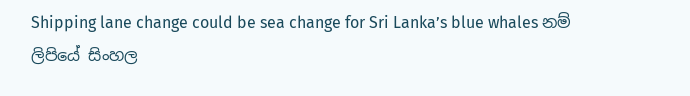Shipping lane change could be sea change for Sri Lanka’s blue whales නම් ලිපියේ සිංහල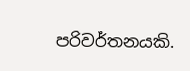පරිවර්තනයකි.